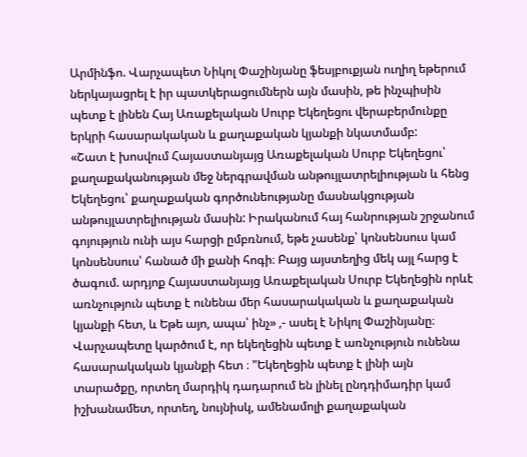Արմինֆո. Վարչապետ Նիկոլ Փաշինյանը ֆեսյբուքյան ուղիղ եթերում ներկայացրել է իր պատկերացումներն այն մասին, թե ինչպիսին պետք է լինեն Հայ Առաքելական Սուրբ Եկեղեցու վերաբերմունքը երկրի հասարակական և քաղաքական կյանքի նկատմամբ:
«Շատ է խոսվում Հայաստանյայց Առաքելական Սուրբ Եկեղեցու՝ քաղաքականության մեջ ներգրավման անթույլատրելիության և հենց Եկեղեցու՝ քաղաքական գործունեությանը մասնակցության անթույլատրելիության մասին: Իրականում հայ հանրության շրջանում գոյություն ունի այս հարցի ըմբռնում, եթե չասենք՝ կոնսենսուս կամ կոնսենսուս՝ հանած մի քանի հոգի։ Բայց այստեղից մեկ այլ հարց է ծագում. արդյոք Հայաստանյայց Առաքելական Սուրբ Եկեղեցին որևէ առնչություն պետք է ունենա մեր հասարակական և քաղաքական կյանքի հետ, և Եթե այո, ապա՝ ինչ» ,- ասել է Նիկոլ Փաշինյանը։
Վարչապետը կարծում է, որ եկեղեցին պետք է առնչություն ունենա հասարակական կյանքի հետ ։ "Եկեղեցին պետք է լինի այն տարածքը, որտեղ մարդիկ դադարում են լինել ընդդիմադիր կամ իշխանամետ, որտեղ, նույնիսկ, ամենամոլի քաղաքական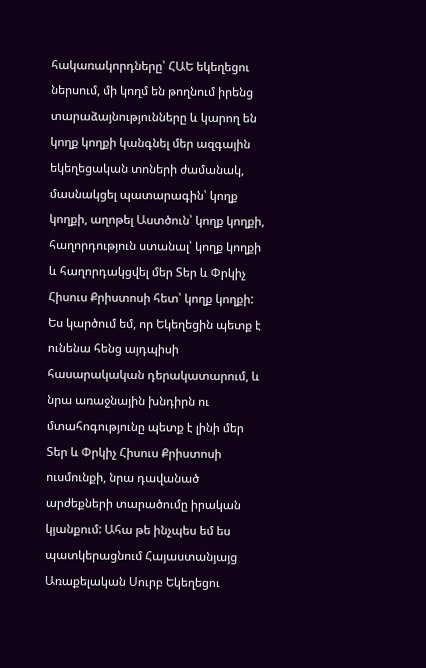հակառակորդները՝ ՀԱԵ եկեղեցու ներսում, մի կողմ են թողնում իրենց տարաձայնությունները և կարող են կողք կողքի կանգնել մեր ազգային եկեղեցական տոների ժամանակ, մասնակցել պատարագին՝ կողք կողքի, աղոթել Աստծուն՝ կողք կողքի, հաղորդություն ստանալ՝ կողք կողքի և հաղորդակցվել մեր Տեր և Փրկիչ Հիսուս Քրիստոսի հետ՝ կողք կողքի:
Ես կարծում եմ, որ Եկեղեցին պետք է ունենա հենց այդպիսի հասարակական դերակատարում, և նրա առաջնային խնդիրն ու մտահոգությունը պետք է լինի մեր Տեր և Փրկիչ Հիսուս Քրիստոսի ուսմունքի, նրա դավանած արժեքների տարածումը իրական կյանքում: Ահա թե ինչպես եմ ես պատկերացնում Հայաստանյայց Առաքելական Սուրբ Եկեղեցու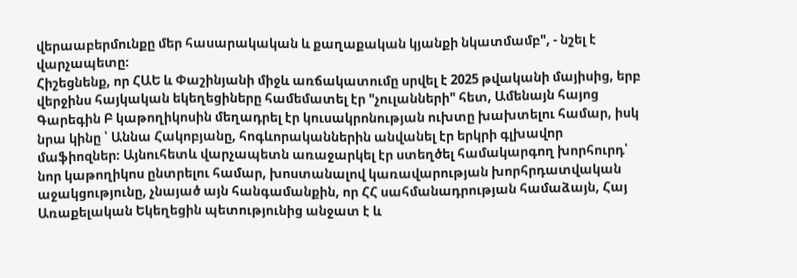վերաաբերմունքը մեր հասարակական և քաղաքական կյանքի նկատմամբ", - նշել է վարչապետը։
Հիշեցնենք, որ ՀԱԵ և Փաշինյանի միջև առճակատումը սրվել է 2025 թվականի մայիսից, երբ վերջինս հայկական եկեղեցիները համեմատել էր "չուլանների" հետ, Ամենայն հայոց Գարեգին Բ կաթողիկոսին մեղադրել էր կուսակրոնության ուխտը խախտելու համար, իսկ նրա կինը ՝ Աննա Հակոբյանը, հոգևորականներին անվանել էր երկրի գլխավոր մաֆիոզներ։ Այնուհետև վարչապետն առաջարկել էր ստեղծել համակարգող խորհուրդ՝ նոր կաթողիկոս ընտրելու համար, խոստանալով կառավարության խորհրդատվական աջակցությունը, չնայած այն հանգամանքին, որ ՀՀ սահմանադրության համաձայն, Հայ Առաքելական Եկեղեցին պետությունից անջատ է և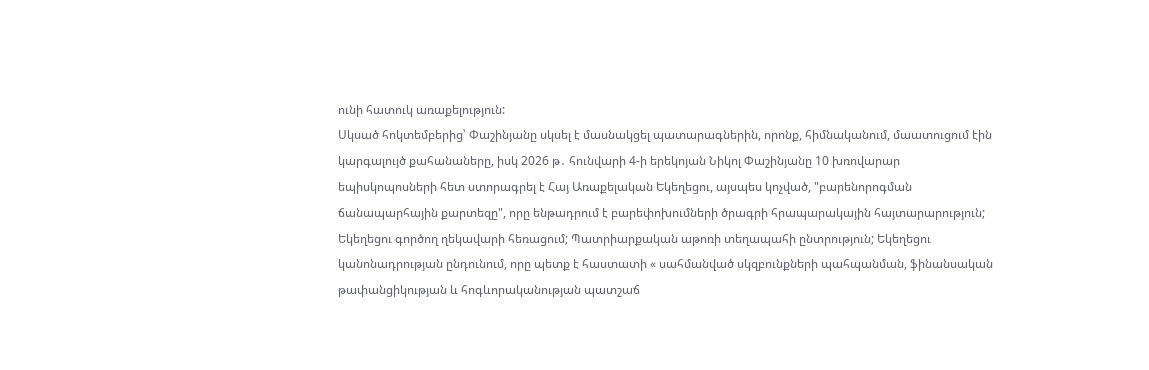ունի հատուկ առաքելություն:
Սկսած հոկտեմբերից՝ Փաշինյանը սկսել է մասնակցել պատարագներին, որոնք, հիմնականում, մաատուցում էին կարգալույծ քահանաները, իսկ 2026 թ․ հունվարի 4-ի երեկոյան Նիկոլ Փաշինյանը 10 խռովարար եպիսկոպոսների հետ ստորագրել է Հայ Առաքելական Եկեղեցու, այսպես կոչված, "բարենորոգման ճանապարհային քարտեզը", որը ենթադրում է բարեփոխումների ծրագրի հրապարակային հայտարարություն; Եկեղեցու գործող ղեկավարի հեռացում; Պատրիարքական աթոռի տեղապահի ընտրություն; Եկեղեցու կանոնադրության ընդունում, որը պետք է հաստատի « սահմանված սկզբունքների պահպանման, ֆինանսական թափանցիկության և հոգևորականության պատշաճ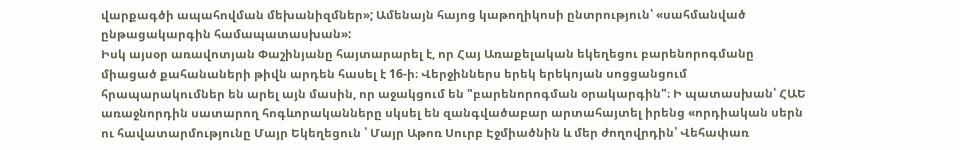վարքագծի ապահովման մեխանիզմներ»; Ամենայն հայոց կաթողիկոսի ընտրություն՝ «սահմանված ընթացակարգին համապատասխան»:
Իսկ այսօր առավոտյան Փաշինյանը հայտարարել է, որ Հայ Առաքելական եկեղեցու բարենորոգմանը միացած քահանաների թիվն արդեն հասել է 16-ի։ Վերջիններս երեկ երեկոյան սոցցանցում հրապարակումներ են արել այն մասին, որ աջակցում են "բարենորոգման օրակարգին"։ Ի պատասխան՝ ՀԱԵ առաջնորդին սատարող հոգևորականները սկսել են զանգվածաբար արտահայտել իրենց «որդիական սերն ու հավատարմությունը Մայր Եկեղեցուն ՝ Մայր Աթոռ Սուրբ Էջմիածնին և մեր ժողովրդին՝ Վեհափառ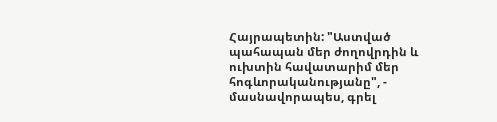Հայրապետին: "Աստված պահապան մեր ժողովրդին և ուխտին հավատարիմ մեր հոգևորականությանը", - մասնավորապես, գրել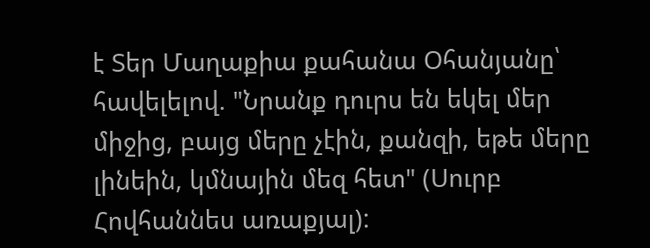է Տեր Մաղաքիա քահանա Օհանյանը՝ հավելելով. "Նրանք դուրս են եկել մեր միջից, բայց մերը չէին, քանզի, եթե մերը լինեին, կմնային մեզ հետ" (Սուրբ Հովհաննես առաքյալ):